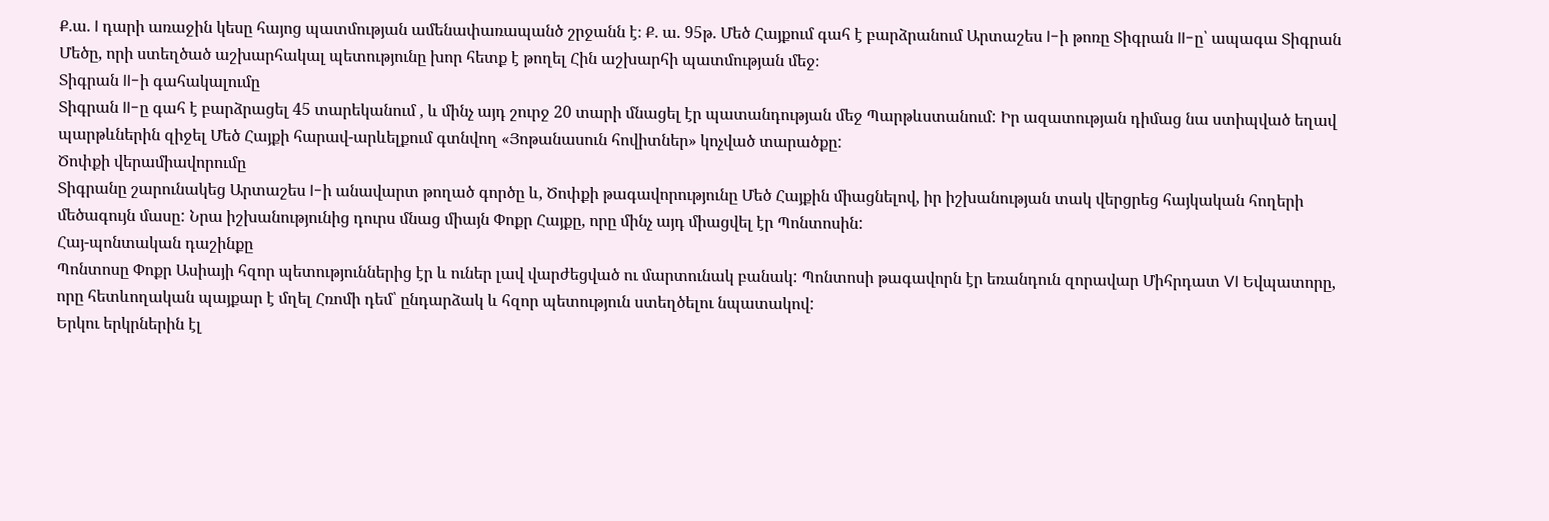Ք.ա. I դարի առաջին կեսը հայոց պատմության ամենափառապանծ շրջանն է։ Ք. ա. 95թ. Մեծ Հայքում գահ է բարձրանում Արտաշես I-ի թոռը Տիգրան II-ը՝ ապագա Տիգրան Մեծը, որի ստեղծած աշխարհակալ պետությունը խոր հետք է թողել Հին աշխարհի պատմության մեջ։
Տիգրան II-ի գահակալումը
Տիգրան II-ը գահ է բարձրացել 45 տարեկանում , և մինչ այդ շուրջ 20 տարի մնացել էր պատանդության մեջ Պարթևստանում: Իր ազատության դիմաց նա ստիպված եղավ պարթևներին զիջել Մեծ Հայքի հարավ-արևելքում գտնվող «Յոթանասուն հովիտներ» կոչված տարածքը:
Ծոփքի վերամիավորումը
Տիգրանը շարունակեց Արտաշես I-ի անավարտ թողած գործը և, Ծոփքի թագավորությունը Մեծ Հայքին միացնելով, իր իշխանության տակ վերցրեց հայկական հողերի մեծագույն մասը: Նրա իշխանությունից դուրս մնաց միայն Փոքր Հայքը, որը մինչ այդ միացվել էր Պոնտոսին:
Հայ-պոնտական դաշինքը
Պոնտոսը Փոքր Ասիայի հզոր պետություններից էր և ուներ լավ վարժեցված ու մարտունակ բանակ: Պոնտոսի թագավորն էր եռանդուն զորավար Միհրդատ VI Եվպատորը, որը հետևողական պայքար է մղել Հռոմի դեմ՝ ընդարձակ և հզոր պետություն ստեղծելու նպատակով:
Երկու երկրներին էլ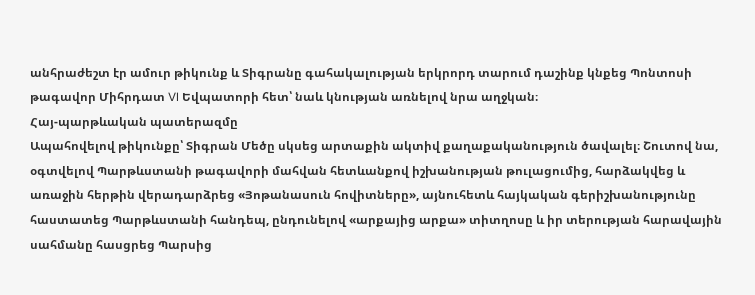անհրաժեշտ էր ամուր թիկունք և Տիգրանը գահակալության երկրորդ տարում դաշինք կնքեց Պոնտոսի թագավոր Միհրդատ VI Եվպատորի հետ՝ նաև կնության առնելով նրա աղջկան։
Հայ-պարթևական պատերազմը
Ապահովելով թիկունքը՝ Տիգրան Մեծը սկսեց արտաքին ակտիվ քաղաքականություն ծավալել։ Շուտով նա, օգտվելով Պարթևստանի թագավորի մահվան հետևանքով իշխանության թուլացումից, հարձակվեց և առաջին հերթին վերադարձրեց «Յոթանասուն հովիտները», այնուհետև հայկական գերիշխանությունը հաստատեց Պարթևստանի հանդեպ, ընդունելով «արքայից արքա» տիտղոսը և իր տերության հարավային սահմանը հասցրեց Պարսից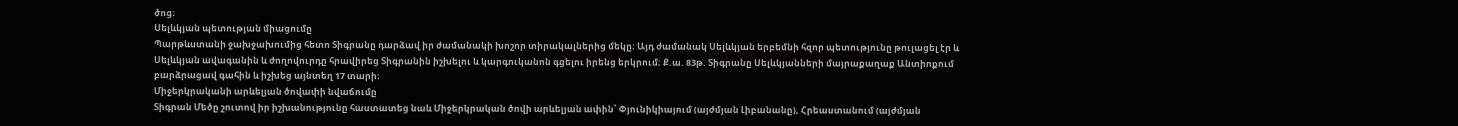ծոց։
Սելևկյան պետության միացումը
Պարթևստանի ջախջախումից հետո Տիգրանը դարձավ իր ժամանակի խոշոր տիրակալներից մեկը։ Այդ ժամանակ Սելևկյան երբեմնի հզոր պետությունը թուլացել էր և Սելևկյան ավագանին և ժողովուրդը հրավիրեց Տիգրանին իշխելու և կարգուկանոն գցելու իրենց երկրում։ Ք.ա. 83թ. Տիգրանը Սելևկյանների մայրաքաղաք Անտիոքում բարձրացավ գահին և իշխեց այնտեղ 17 տարի։
Միջերկրականի արևելյան ծովափի նվաճումը
Տիգրան Մեծը շուտով իր իշխանությունը հաստատեց նաև Միջերկրական ծովի արևելյան ափին՝ Փյունիկիայում (այժմյան Լիբանանը), Հրեաստանում (այժմյան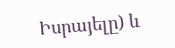Իսրայելը) և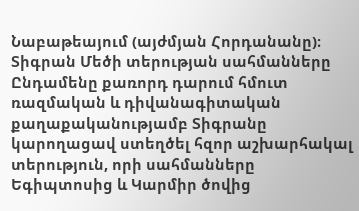Նաբաթեայում (այժմյան Հորդանանը)։
Տիգրան Մեծի տերության սահմանները
Ընդամենը քառորդ դարում հմուտ ռազմական և դիվանագիտական քաղաքականությամբ Տիգրանը կարողացավ ստեղծել հզոր աշխարհակալ տերություն, որի սահմանները Եգիպտոսից և Կարմիր ծովից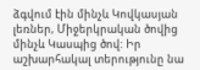ձգվում էին մինչև Կովկասյան լեռներ, Միջերկրական ծովից մինչև Կասպից ծով: Իր աշխարհակալ տերությունը նա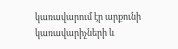կառավարում էր արքունի կառավարիչների և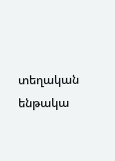տեղական ենթակա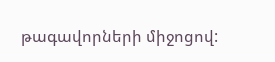թագավորների միջոցով: